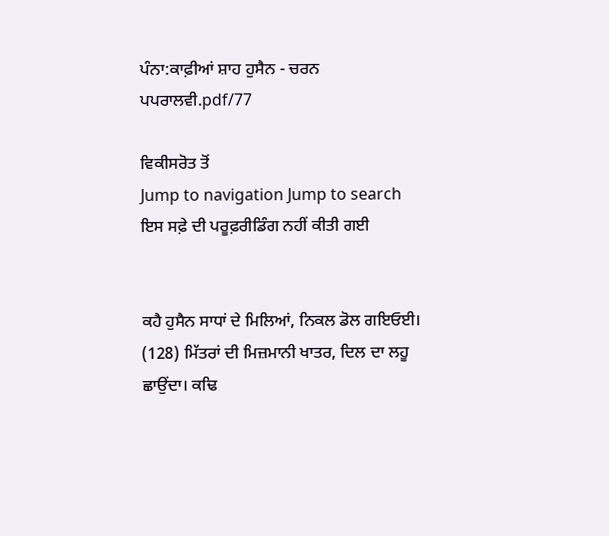ਪੰਨਾ:ਕਾਫ਼ੀਆਂ ਸ਼ਾਹ ਹੁਸੈਨ - ਚਰਨ ਪਪਰਾਲਵੀ.pdf/77

ਵਿਕੀਸਰੋਤ ਤੋਂ
Jump to navigation Jump to search
ਇਸ ਸਫ਼ੇ ਦੀ ਪਰੂਫ਼ਰੀਡਿੰਗ ਨਹੀਂ ਕੀਤੀ ਗਈ


ਕਹੈ ਹੁਸੈਨ ਸਾਧਾਂ ਦੇ ਮਿਲਿਆਂ, ਨਿਕਲ ਡੋਲ ਗਇਓਈ। (128) ਮਿੱਤਰਾਂ ਦੀ ਮਿਜ਼ਮਾਨੀ ਖਾਤਰ, ਦਿਲ ਦਾ ਲਹੂ ਛਾਉਂਦਾ। ਕਢਿ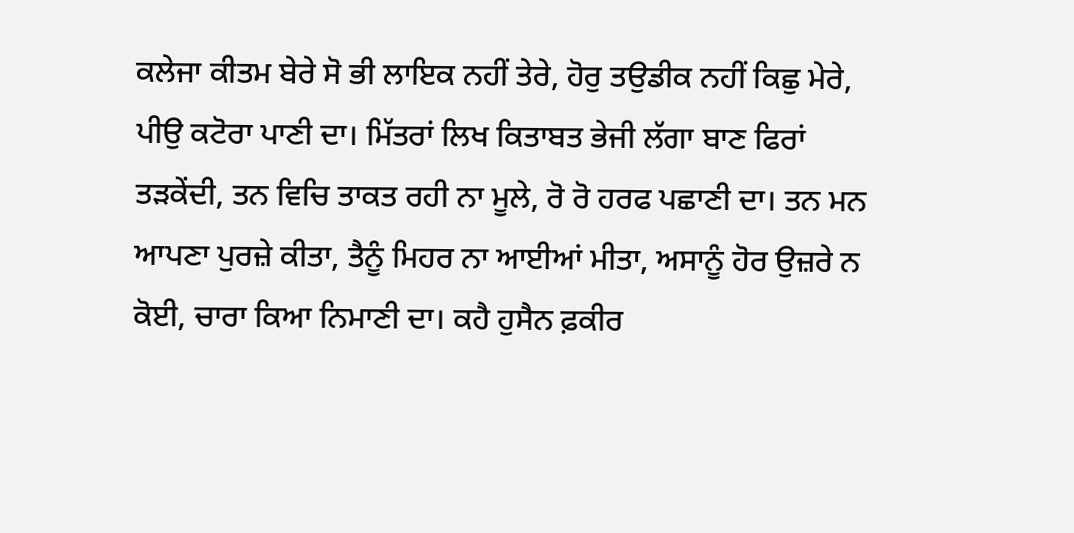ਕਲੇਜਾ ਕੀਤਮ ਬੇਰੇ ਸੋ ਭੀ ਲਾਇਕ ਨਹੀਂ ਤੇਰੇ, ਹੋਰੁ ਤਉਡੀਕ ਨਹੀਂ ਕਿਛੁ ਮੇਰੇ, ਪੀਉ ਕਟੋਰਾ ਪਾਣੀ ਦਾ। ਮਿੱਤਰਾਂ ਲਿਖ ਕਿਤਾਬਤ ਭੇਜੀ ਲੱਗਾ ਬਾਣ ਫਿਰਾਂ ਤੜਕੇਂਦੀ, ਤਨ ਵਿਚਿ ਤਾਕਤ ਰਹੀ ਨਾ ਮੂਲੇ, ਰੋ ਰੋ ਹਰਫ ਪਛਾਣੀ ਦਾ। ਤਨ ਮਨ ਆਪਣਾ ਪੁਰਜ਼ੇ ਕੀਤਾ, ਤੈਨੂੰ ਮਿਹਰ ਨਾ ਆਈਆਂ ਮੀਤਾ, ਅਸਾਨੂੰ ਹੋਰ ਉਜ਼ਰੇ ਨ ਕੋਈ, ਚਾਰਾ ਕਿਆ ਨਿਮਾਣੀ ਦਾ। ਕਹੈ ਹੁਸੈਨ ਫ਼ਕੀਰ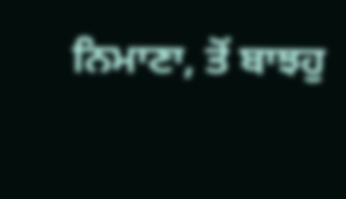ਨਿਮਾਣਾ, ਤੋਂ ਬਾਝਹੁ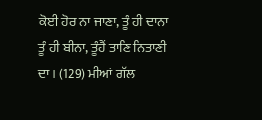ਕੋਈ ਹੋਰ ਨਾ ਜਾਣਾ, ਤੂੰ ਹੀ ਦਾਨਾ ਤੂੰ ਹੀ ਬੀਨਾ, ਤੂੰਹੈਂ ਤਾਣਿ ਨਿਤਾਣੀ ਦਾ। (129) ਮੀਆਂ ਗੱਲ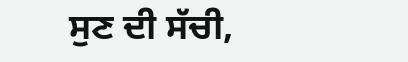ਸੁਣ ਦੀ ਸੱਚੀ,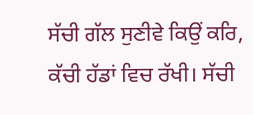ਸੱਚੀ ਗੱਲ ਸੁਣੀਵੇ ਕਿਉਂ ਕਰਿ, ਕੱਚੀ ਹੱਡਾਂ ਵਿਚ ਰੱਖੀ। ਸੱਚੀ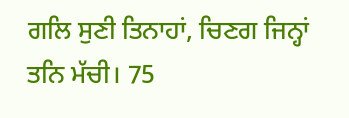ਗਲਿ ਸੁਣੀ ਤਿਨਾਹਾਂ, ਚਿਣਗ ਜਿਨ੍ਹਾਂ ਤਨਿ ਮੱਚੀ। 75